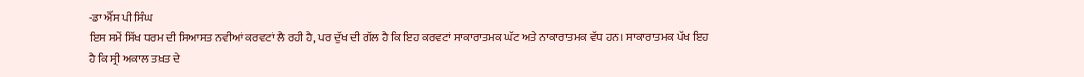-ਡਾ ਐੱਸ ਪੀ ਸਿੰਘ
ਇਸ ਸਮੇਂ ਸਿੱਖ ਧਰਮ ਦੀ ਸਿਆਸਤ ਨਵੀਆਂ ਕਰਵਟਾਂ ਲੈ ਰਹੀ ਹੈ, ਪਰ ਦੁੱਖ ਦੀ ਗੱਲ ਹੈ ਕਿ ਇਹ ਕਰਵਟਾਂ ਸਾਕਾਰਾਤਮਕ ਘੱਟ ਅਤੇ ਨਾਕਾਰਾਤਮਕ ਵੱਧ ਹਨ। ਸਾਕਾਰਾਤਮਕ ਪੱਖ ਇਹ ਹੈ ਕਿ ਸ੍ਰੀ ਅਕਾਲ ਤਖ਼ਤ ਦੇ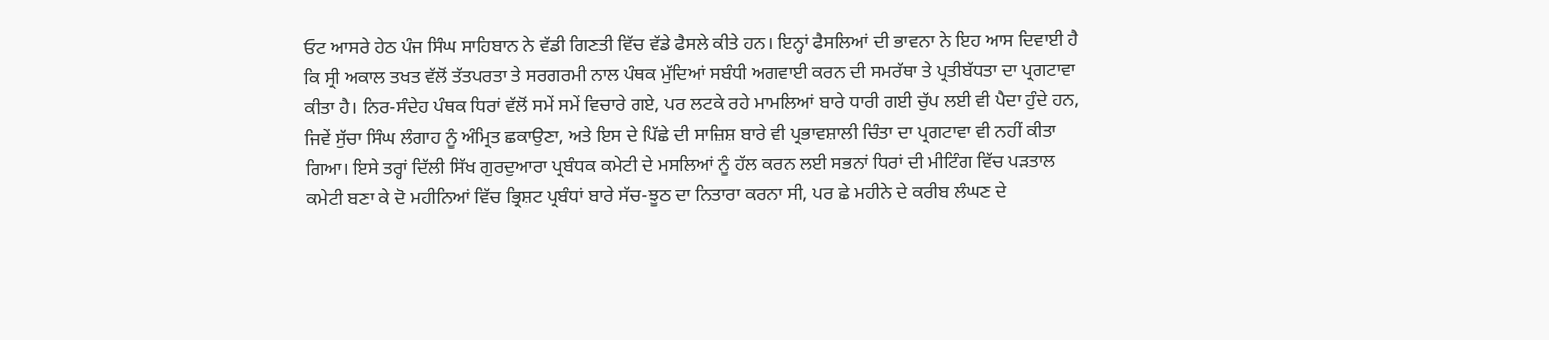ਓਟ ਆਸਰੇ ਹੇਠ ਪੰਜ ਸਿੰਘ ਸਾਹਿਬਾਨ ਨੇ ਵੱਡੀ ਗਿਣਤੀ ਵਿੱਚ ਵੱਡੇ ਫੈਸਲੇ ਕੀਤੇ ਹਨ। ਇਨ੍ਹਾਂ ਫੈਸਲਿਆਂ ਦੀ ਭਾਵਨਾ ਨੇ ਇਹ ਆਸ ਦਿਵਾਈ ਹੈ ਕਿ ਸ੍ਰੀ ਅਕਾਲ ਤਖਤ ਵੱਲੋਂ ਤੱਤਪਰਤਾ ਤੇ ਸਰਗਰਮੀ ਨਾਲ ਪੰਥਕ ਮੁੱਦਿਆਂ ਸਬੰਧੀ ਅਗਵਾਈ ਕਰਨ ਦੀ ਸਮਰੱਥਾ ਤੇ ਪ੍ਰਤੀਬੱਧਤਾ ਦਾ ਪ੍ਰਗਟਾਵਾ ਕੀਤਾ ਹੈ। ਨਿਰ-ਸੰਦੇਹ ਪੰਥਕ ਧਿਰਾਂ ਵੱਲੋਂ ਸਮੇਂ ਸਮੇਂ ਵਿਚਾਰੇ ਗਏ, ਪਰ ਲਟਕੇ ਰਹੇ ਮਾਮਲਿਆਂ ਬਾਰੇ ਧਾਰੀ ਗਈ ਚੁੱਪ ਲਈ ਵੀ ਪੈਦਾ ਹੁੰਦੇ ਹਨ, ਜਿਵੇਂ ਸੁੱਚਾ ਸਿੰਘ ਲੰਗਾਹ ਨੂੰ ਅੰਮ੍ਰਿਤ ਛਕਾਉਣਾ, ਅਤੇ ਇਸ ਦੇ ਪਿੱਛੇ ਦੀ ਸਾਜ਼ਿਸ਼ ਬਾਰੇ ਵੀ ਪ੍ਰਭਾਵਸ਼ਾਲੀ ਚਿੰਤਾ ਦਾ ਪ੍ਰਗਟਾਵਾ ਵੀ ਨਹੀਂ ਕੀਤਾ ਗਿਆ। ਇਸੇ ਤਰ੍ਹਾਂ ਦਿੱਲੀ ਸਿੱਖ ਗੁਰਦੁਆਰਾ ਪ੍ਰਬੰਧਕ ਕਮੇਟੀ ਦੇ ਮਸਲਿਆਂ ਨੂੰ ਹੱਲ ਕਰਨ ਲਈ ਸਭਨਾਂ ਧਿਰਾਂ ਦੀ ਮੀਟਿੰਗ ਵਿੱਚ ਪੜਤਾਲ ਕਮੇਟੀ ਬਣਾ ਕੇ ਦੋ ਮਹੀਨਿਆਂ ਵਿੱਚ ਭ੍ਰਿਸ਼ਟ ਪ੍ਰਬੰਧਾਂ ਬਾਰੇ ਸੱਚ-ਝੂਠ ਦਾ ਨਿਤਾਰਾ ਕਰਨਾ ਸੀ, ਪਰ ਛੇ ਮਹੀਨੇ ਦੇ ਕਰੀਬ ਲੰਘਣ ਦੇ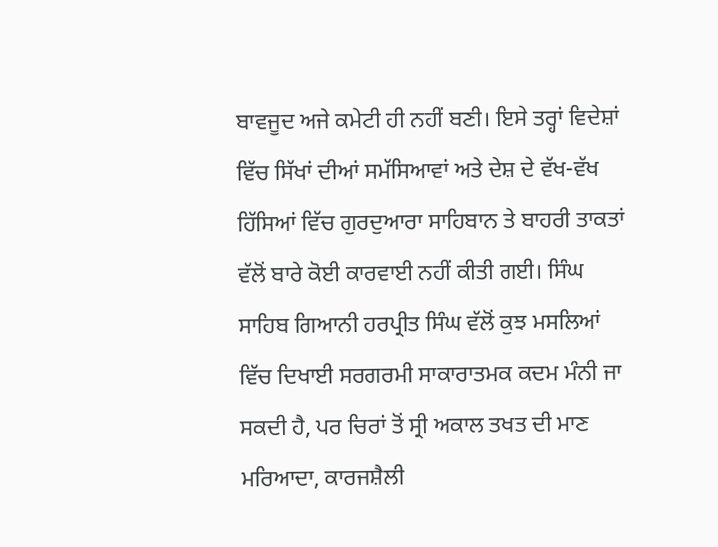ਬਾਵਜੂਦ ਅਜੇ ਕਮੇਟੀ ਹੀ ਨਹੀਂ ਬਣੀ। ਇਸੇ ਤਰ੍ਹਾਂ ਵਿਦੇਸ਼ਾਂ ਵਿੱਚ ਸਿੱਖਾਂ ਦੀਆਂ ਸਮੱਸਿਆਵਾਂ ਅਤੇ ਦੇਸ਼ ਦੇ ਵੱਖ-ਵੱਖ ਹਿੱਸਿਆਂ ਵਿੱਚ ਗੁਰਦੁਆਰਾ ਸਾਹਿਬਾਨ ਤੇ ਬਾਹਰੀ ਤਾਕਤਾਂ ਵੱਲੋਂ ਬਾਰੇ ਕੋਈ ਕਾਰਵਾਈ ਨਹੀਂ ਕੀਤੀ ਗਈ। ਸਿੰਘ ਸਾਹਿਬ ਗਿਆਨੀ ਹਰਪ੍ਰੀਤ ਸਿੰਘ ਵੱਲੋਂ ਕੁਝ ਮਸਲਿਆਂ ਵਿੱਚ ਦਿਖਾਈ ਸਰਗਰਮੀ ਸਾਕਾਰਾਤਮਕ ਕਦਮ ਮੰਨੀ ਜਾ ਸਕਦੀ ਹੈ, ਪਰ ਚਿਰਾਂ ਤੋਂ ਸ੍ਰੀ ਅਕਾਲ ਤਖਤ ਦੀ ਮਾਣ ਮਰਿਆਦਾ, ਕਾਰਜਸ਼ੈਲੀ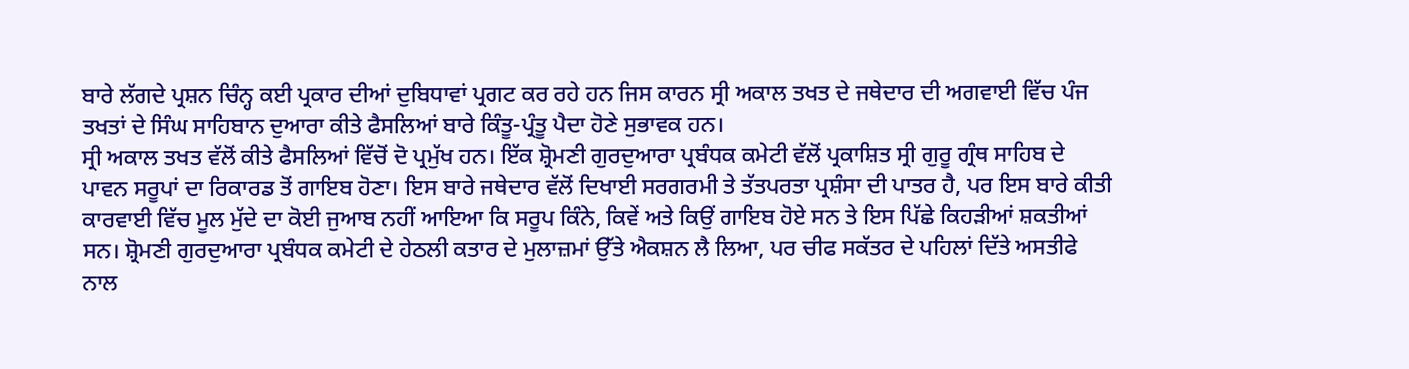ਬਾਰੇ ਲੱਗਦੇ ਪ੍ਰਸ਼ਨ ਚਿੰਨ੍ਹ ਕਈ ਪ੍ਰਕਾਰ ਦੀਆਂ ਦੁਬਿਧਾਵਾਂ ਪ੍ਰਗਟ ਕਰ ਰਹੇ ਹਨ ਜਿਸ ਕਾਰਨ ਸ੍ਰੀ ਅਕਾਲ ਤਖਤ ਦੇ ਜਥੇਦਾਰ ਦੀ ਅਗਵਾਈ ਵਿੱਚ ਪੰਜ ਤਖਤਾਂ ਦੇ ਸਿੰਘ ਸਾਹਿਬਾਨ ਦੁਆਰਾ ਕੀਤੇ ਫੈਸਲਿਆਂ ਬਾਰੇ ਕਿੰਤੂ-ਪ੍ਰੰਤੂ ਪੈਦਾ ਹੋਣੇ ਸੁਭਾਵਕ ਹਨ।
ਸ੍ਰੀ ਅਕਾਲ ਤਖਤ ਵੱਲੋਂ ਕੀਤੇ ਫੈਸਲਿਆਂ ਵਿੱਚੋਂ ਦੋ ਪ੍ਰਮੁੱਖ ਹਨ। ਇੱਕ ਸ਼੍ਰੋਮਣੀ ਗੁਰਦੁਆਰਾ ਪ੍ਰਬੰਧਕ ਕਮੇਟੀ ਵੱਲੋਂ ਪ੍ਰਕਾਸ਼ਿਤ ਸ੍ਰੀ ਗੁਰੂ ਗ੍ਰੰਥ ਸਾਹਿਬ ਦੇ ਪਾਵਨ ਸਰੂਪਾਂ ਦਾ ਰਿਕਾਰਡ ਤੋਂ ਗਾਇਬ ਹੋਣਾ। ਇਸ ਬਾਰੇ ਜਥੇਦਾਰ ਵੱਲੋਂ ਦਿਖਾਈ ਸਰਗਰਮੀ ਤੇ ਤੱਤਪਰਤਾ ਪ੍ਰਸ਼ੰਸਾ ਦੀ ਪਾਤਰ ਹੈ, ਪਰ ਇਸ ਬਾਰੇ ਕੀਤੀ ਕਾਰਵਾਈ ਵਿੱਚ ਮੂਲ ਮੁੱਦੇ ਦਾ ਕੋਈ ਜੁਆਬ ਨਹੀਂ ਆਇਆ ਕਿ ਸਰੂਪ ਕਿੰਨੇ, ਕਿਵੇਂ ਅਤੇ ਕਿਉਂ ਗਾਇਬ ਹੋਏ ਸਨ ਤੇ ਇਸ ਪਿੱਛੇ ਕਿਹੜੀਆਂ ਸ਼ਕਤੀਆਂ ਸਨ। ਸ਼੍ਰੋਮਣੀ ਗੁਰਦੁਆਰਾ ਪ੍ਰਬੰਧਕ ਕਮੇਟੀ ਦੇ ਹੇਠਲੀ ਕਤਾਰ ਦੇ ਮੁਲਾਜ਼ਮਾਂ ਉੱਤੇ ਐਕਸ਼ਨ ਲੈ ਲਿਆ, ਪਰ ਚੀਫ ਸਕੱਤਰ ਦੇ ਪਹਿਲਾਂ ਦਿੱਤੇ ਅਸਤੀਫੇ ਨਾਲ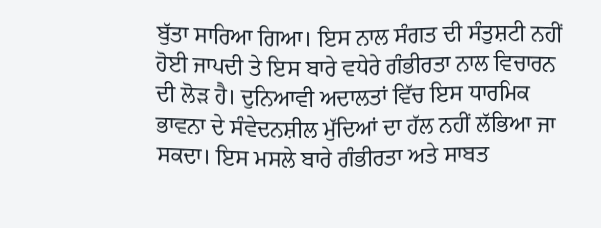ਬੁੱਤਾ ਸਾਰਿਆ ਗਿਆ। ਇਸ ਨਾਲ ਸੰਗਤ ਦੀ ਸੰਤੁਸ਼ਟੀ ਨਹੀਂ ਹੋਈ ਜਾਪਦੀ ਤੇ ਇਸ ਬਾਰੇ ਵਧੇਰੇ ਗੰਭੀਰਤਾ ਨਾਲ ਵਿਚਾਰਨ ਦੀ ਲੋੜ ਹੈ। ਦੁਨਿਆਵੀ ਅਦਾਲਤਾਂ ਵਿੱਚ ਇਸ ਧਾਰਮਿਕ ਭਾਵਨਾ ਦੇ ਸੰਵੇਦਨਸ਼ੀਲ ਮੁੱਦਿਆਂ ਦਾ ਹੱਲ ਨਹੀਂ ਲੱਭਿਆ ਜਾ ਸਕਦਾ। ਇਸ ਮਸਲੇ ਬਾਰੇ ਗੰਭੀਰਤਾ ਅਤੇ ਸਾਬਤ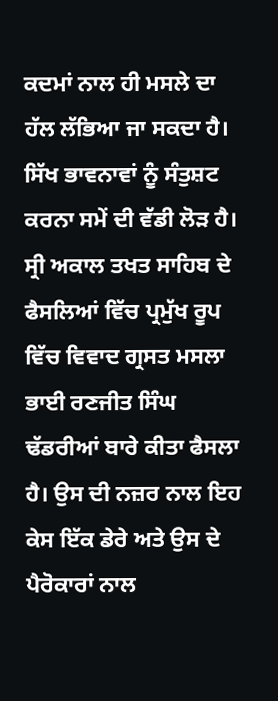ਕਦਮਾਂ ਨਾਲ ਹੀ ਮਸਲੇ ਦਾ ਹੱਲ ਲੱਭਿਆ ਜਾ ਸਕਦਾ ਹੈ। ਸਿੱਖ ਭਾਵਨਾਵਾਂ ਨੂੰ ਸੰਤੁਸ਼ਟ ਕਰਨਾ ਸਮੇਂ ਦੀ ਵੱਡੀ ਲੋੜ ਹੈ।
ਸ੍ਰੀ ਅਕਾਲ ਤਖਤ ਸਾਹਿਬ ਦੇ ਫੈਸਲਿਆਂ ਵਿੱਚ ਪ੍ਰਮੁੱਖ ਰੂਪ ਵਿੱਚ ਵਿਵਾਦ ਗ੍ਰਸਤ ਮਸਲਾ ਭਾਈ ਰਣਜੀਤ ਸਿੰਘ ਢੱਡਰੀਆਂ ਬਾਰੇ ਕੀਤਾ ਫੈਸਲਾ ਹੈ। ਉਸ ਦੀ ਨਜ਼ਰ ਨਾਲ ਇਹ ਕੇਸ ਇੱਕ ਡੇਰੇ ਅਤੇ ਉਸ ਦੇ ਪੈਰੋਕਾਰਾਂ ਨਾਲ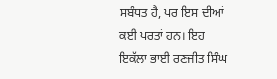ਸਬੰਧਤ ਹੈ, ਪਰ ਇਸ ਦੀਆਂ ਕਈ ਪਰਤਾਂ ਹਨ। ਇਹ ਇਕੱਲਾ ਭਾਈ ਰਣਜੀਤ ਸਿੰਘ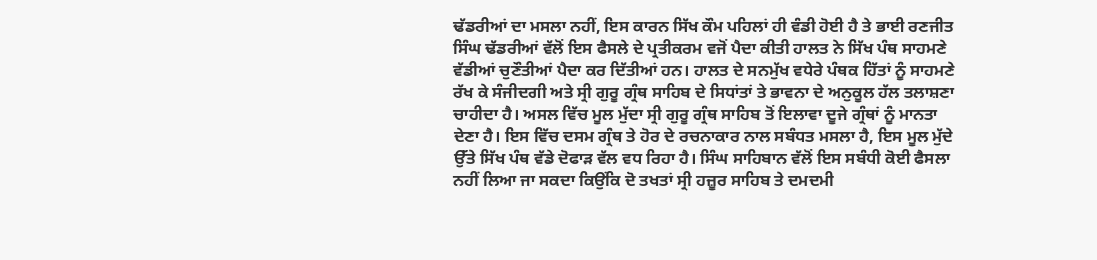ਢੱਡਰੀਆਂ ਦਾ ਮਸਲਾ ਨਹੀਂ, ਇਸ ਕਾਰਨ ਸਿੱਖ ਕੌਮ ਪਹਿਲਾਂ ਹੀ ਵੰਡੀ ਹੋਈ ਹੈ ਤੇ ਭਾਈ ਰਣਜੀਤ ਸਿੰਘ ਢੱਡਰੀਆਂ ਵੱਲੋਂ ਇਸ ਫੈਸਲੇ ਦੇ ਪ੍ਰਤੀਕਰਮ ਵਜੋਂ ਪੈਦਾ ਕੀਤੀ ਹਾਲਤ ਨੇ ਸਿੱਖ ਪੰਥ ਸਾਹਮਣੇ ਵੱਡੀਆਂ ਚੁਣੌਤੀਆਂ ਪੈਦਾ ਕਰ ਦਿੱਤੀਆਂ ਹਨ। ਹਾਲਤ ਦੇ ਸਨਮੁੱਖ ਵਧੇਰੇ ਪੰਥਕ ਹਿੱਤਾਂ ਨੂੰ ਸਾਹਮਣੇ ਰੱਖ ਕੇ ਸੰਜੀਦਗੀ ਅਤੇ ਸ੍ਰੀ ਗੁਰੂ ਗ੍ਰੰਥ ਸਾਹਿਬ ਦੇ ਸਿਧਾਂਤਾਂ ਤੇ ਭਾਵਨਾ ਦੇ ਅਨੁਕੂਲ ਹੱਲ ਤਲਾਸ਼ਣਾ ਚਾਹੀਦਾ ਹੈ। ਅਸਲ ਵਿੱਚ ਮੂਲ ਮੁੱਦਾ ਸ੍ਰੀ ਗੁਰੂ ਗ੍ਰੰਥ ਸਾਹਿਬ ਤੋਂ ਇਲਾਵਾ ਦੂਜੇ ਗ੍ਰੰਥਾਂ ਨੂੰ ਮਾਨਤਾ ਦੇਣਾ ਹੈ। ਇਸ ਵਿੱਚ ਦਸਮ ਗ੍ਰੰਥ ਤੇ ਹੋਰ ਦੇ ਰਚਨਾਕਾਰ ਨਾਲ ਸਬੰਧਤ ਮਸਲਾ ਹੈ, ਇਸ ਮੂਲ ਮੁੱਦੇ ਉੱਤੇ ਸਿੱਖ ਪੰਥ ਵੱਡੇ ਦੋਫਾੜ ਵੱਲ ਵਧ ਰਿਹਾ ਹੈ। ਸਿੰਘ ਸਾਹਿਬਾਨ ਵੱਲੋਂ ਇਸ ਸਬੰਧੀ ਕੋਈ ਫੈਸਲਾ ਨਹੀਂ ਲਿਆ ਜਾ ਸਕਦਾ ਕਿਉਂਕਿ ਦੋ ਤਖਤਾਂ ਸ੍ਰੀ ਹਜ਼ੂਰ ਸਾਹਿਬ ਤੇ ਦਮਦਮੀ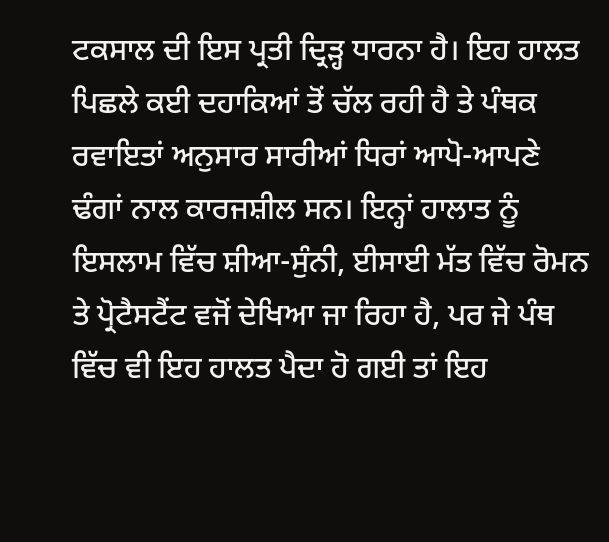ਟਕਸਾਲ ਦੀ ਇਸ ਪ੍ਰਤੀ ਦ੍ਰਿੜ੍ਹ ਧਾਰਨਾ ਹੈ। ਇਹ ਹਾਲਤ ਪਿਛਲੇ ਕਈ ਦਹਾਕਿਆਂ ਤੋਂ ਚੱਲ ਰਹੀ ਹੈ ਤੇ ਪੰਥਕ ਰਵਾਇਤਾਂ ਅਨੁਸਾਰ ਸਾਰੀਆਂ ਧਿਰਾਂ ਆਪੋ-ਆਪਣੇ ਢੰਗਾਂ ਨਾਲ ਕਾਰਜਸ਼ੀਲ ਸਨ। ਇਨ੍ਹਾਂ ਹਾਲਾਤ ਨੂੰ ਇਸਲਾਮ ਵਿੱਚ ਸ਼ੀਆ-ਸੁੰਨੀ, ਈਸਾਈ ਮੱਤ ਵਿੱਚ ਰੋਮਨ ਤੇ ਪ੍ਰੋਟੈਸਟੈਂਟ ਵਜੋਂ ਦੇਖਿਆ ਜਾ ਰਿਹਾ ਹੈ, ਪਰ ਜੇ ਪੰਥ ਵਿੱਚ ਵੀ ਇਹ ਹਾਲਤ ਪੈਦਾ ਹੋ ਗਈ ਤਾਂ ਇਹ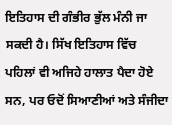ਇਤਿਹਾਸ ਦੀ ਗੰਭੀਰ ਭੁੱਲ ਮੰਨੀ ਜਾ ਸਕਦੀ ਹੈ। ਸਿੱਖ ਇਤਿਹਾਸ ਵਿੱਚ ਪਹਿਲਾਂ ਵੀ ਅਜਿਹੇ ਹਾਲਾਤ ਪੈਦਾ ਹੋਏ ਸਨ, ਪਰ ਓਦੋਂ ਸਿਆਣੀਆਂ ਅਤੇ ਸੰਜੀਦਾ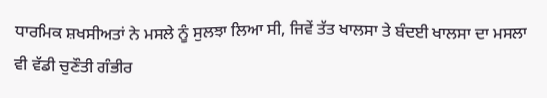ਧਾਰਮਿਕ ਸ਼ਖਸੀਅਤਾਂ ਨੇ ਮਸਲੇ ਨੂੰ ਸੁਲਝਾ ਲਿਆ ਸੀ, ਜਿਵੇਂ ਤੱਤ ਖਾਲਸਾ ਤੇ ਬੰਦਈ ਖਾਲਸਾ ਦਾ ਮਸਲਾ ਵੀ ਵੱਡੀ ਚੁਣੌਤੀ ਗੰਭੀਰ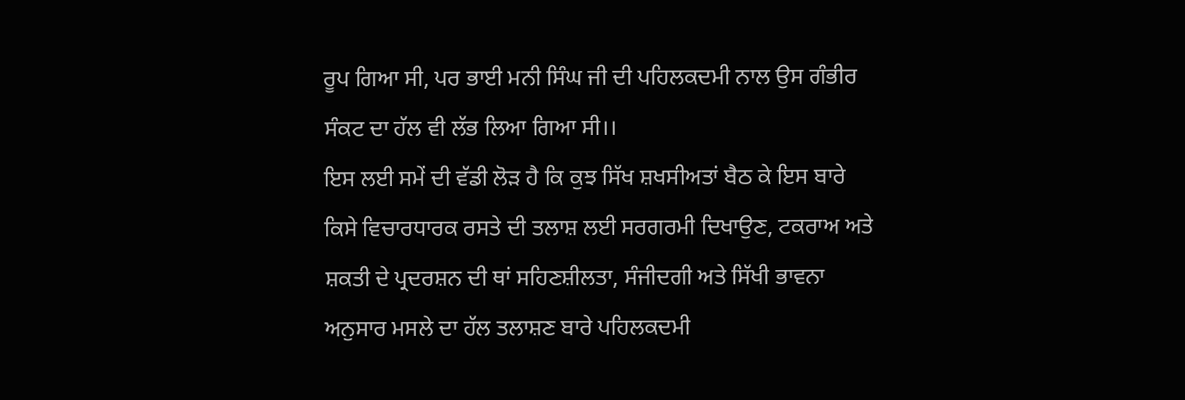ਰੂਪ ਗਿਆ ਸੀ, ਪਰ ਭਾਈ ਮਨੀ ਸਿੰਘ ਜੀ ਦੀ ਪਹਿਲਕਦਮੀ ਨਾਲ ਉਸ ਗੰਭੀਰ ਸੰਕਟ ਦਾ ਹੱਲ ਵੀ ਲੱਭ ਲਿਆ ਗਿਆ ਸੀ।।
ਇਸ ਲਈ ਸਮੇਂ ਦੀ ਵੱਡੀ ਲੋੜ ਹੈ ਕਿ ਕੁਝ ਸਿੱਖ ਸ਼ਖਸੀਅਤਾਂ ਬੈਠ ਕੇ ਇਸ ਬਾਰੇ ਕਿਸੇ ਵਿਚਾਰਧਾਰਕ ਰਸਤੇ ਦੀ ਤਲਾਸ਼ ਲਈ ਸਰਗਰਮੀ ਦਿਖਾਉਣ, ਟਕਰਾਅ ਅਤੇ ਸ਼ਕਤੀ ਦੇ ਪ੍ਰਦਰਸ਼ਨ ਦੀ ਥਾਂ ਸਹਿਣਸ਼ੀਲਤਾ, ਸੰਜੀਦਗੀ ਅਤੇ ਸਿੱਖੀ ਭਾਵਨਾ ਅਨੁਸਾਰ ਮਸਲੇ ਦਾ ਹੱਲ ਤਲਾਸ਼ਣ ਬਾਰੇ ਪਹਿਲਕਦਮੀ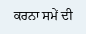ਕਰਨਾ ਸਮੇਂ ਦੀ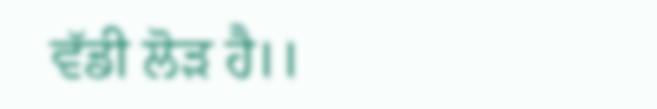ਵੱਡੀ ਲੋੜ ਹੈ।।